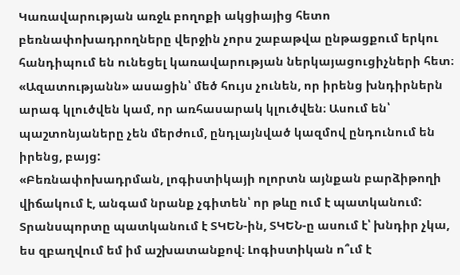Կառավարության առջև բողոքի ակցիայից հետո բեռնափոխադրողները վերջին չորս շաբաթվա ընթացքում երկու հանդիպում են ունեցել կառավարության ներկայացուցիչների հետ։ «Ազատությանն» ասացին՝ մեծ հույս չունեն, որ իրենց խնդիրներն արագ կլուծվեն կամ, որ առհասարակ կլուծվեն։ Ասում են՝ պաշտոնյաները չեն մերժում, ընդլայնված կազմով ընդունում են իրենց, բայց:
«Բեռնափոխադրման, լոգիստիկայի ոլորտն այնքան բարձիթողի վիճակում է, անգամ նրանք չգիտեն՝ որ թևը ում է պատկանում: Տրանսպորտը պատկանում է ՏԿԵՆ-ին, ՏԿԵՆ-ը ասում է՝ խնդիր չկա, ես զբաղվում եմ իմ աշխատանքով։ Լոգիստիկան ո՞ւմ է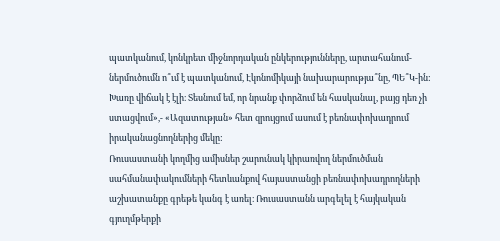պատկանում, կոնկրետ միջնորդական ընկերությունները, արտահանում-ներմուծումն ո՞ւմ է պատկանում, Էկոնոմիկայի նախարարությա՞նը, ՊԵ՞Կ-ին: Խառը վիճակ է էլի։ Տեսնում եմ, որ նրանք փորձում են հասկանալ, բայց դեռ չի ստացվում»,- «Ազատության» հետ զրույցում ասում է բեռնափոխադրում իրականացնողներից մեկը:
Ռուսաստանի կողմից ամիսներ շարունակ կիրառվող ներմուծման սահմանափակումների հետևանքով հայաստանցի բեռնափոխադրողների աշխատանքը գրեթե կանգ է առել։ Ռուսաստանն արգելել է հայկական գյուղմթերքի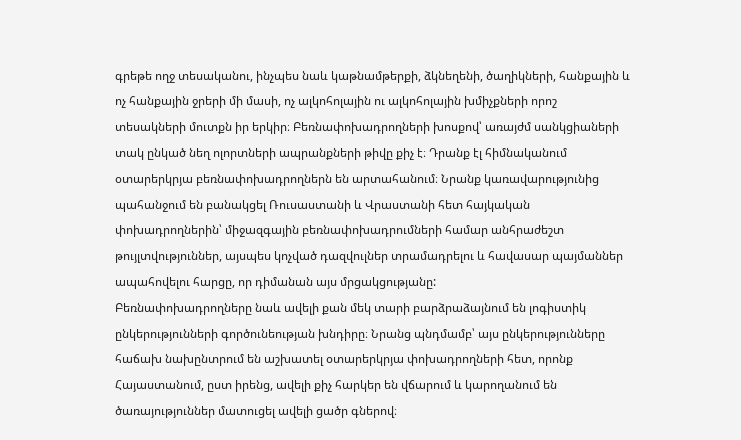գրեթե ողջ տեսականու, ինչպես նաև կաթնամթերքի, ձկնեղենի, ծաղիկների, հանքային և ոչ հանքային ջրերի մի մասի, ոչ ալկոհոլային ու ալկոհոլային խմիչքների որոշ տեսակների մուտքն իր երկիր։ Բեռնափոխադրողների խոսքով՝ առայժմ սանկցիաների տակ ընկած նեղ ոլորտների ապրանքների թիվը քիչ է։ Դրանք էլ հիմնականում օտարերկրյա բեռնափոխադրողներն են արտահանում։ Նրանք կառավարությունից պահանջում են բանակցել Ռուսաստանի և Վրաստանի հետ հայկական փոխադրողներին՝ միջազգային բեռնափոխադրումների համար անհրաժեշտ թույլտվություններ, այսպես կոչված դազվուլներ տրամադրելու և հավասար պայմաններ ապահովելու հարցը, որ դիմանան այս մրցակցությանը:
Բեռնափոխադրողները նաև ավելի քան մեկ տարի բարձրաձայնում են լոգիստիկ ընկերությունների գործունեության խնդիրը։ Նրանց պնդմամբ՝ այս ընկերությունները հաճախ նախընտրում են աշխատել օտարերկրյա փոխադրողների հետ, որոնք Հայաստանում, ըստ իրենց, ավելի քիչ հարկեր են վճարում և կարողանում են ծառայություններ մատուցել ավելի ցածր գներով։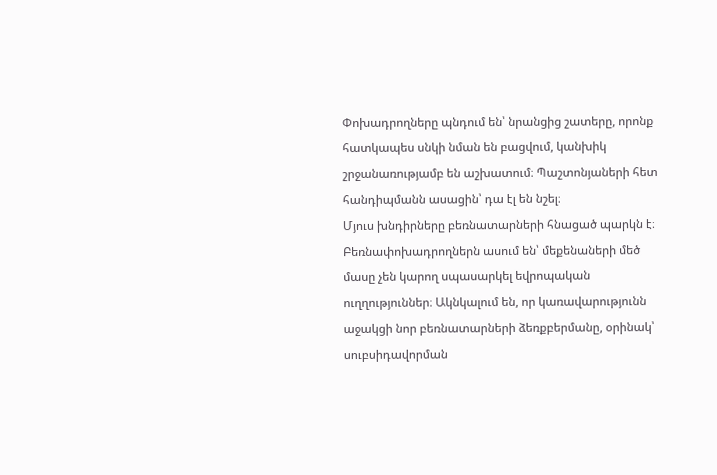Փոխադրողները պնդում են՝ նրանցից շատերը, որոնք հատկապես սնկի նման են բացվում, կանխիկ շրջանառությամբ են աշխատում։ Պաշտոնյաների հետ հանդիպմանն ասացին՝ դա էլ են նշել։
Մյուս խնդիրները բեռնատարների հնացած պարկն է։ Բեռնափոխադրողներն ասում են՝ մեքենաների մեծ մասը չեն կարող սպասարկել եվրոպական ուղղություններ։ Ակնկալում են, որ կառավարությունն աջակցի նոր բեռնատարների ձեռքբերմանը, օրինակ՝ սուբսիդավորման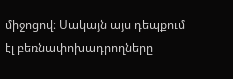միջոցով։ Սակայն այս դեպքում էլ բեռնափոխադրողները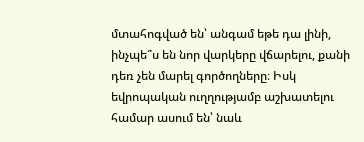մտահոգված են՝ անգամ եթե դա լինի, ինչպե՞ս են նոր վարկերը վճարելու, քանի դեռ չեն մարել գործողները։ Իսկ եվրոպական ուղղությամբ աշխատելու համար ասում են՝ նաև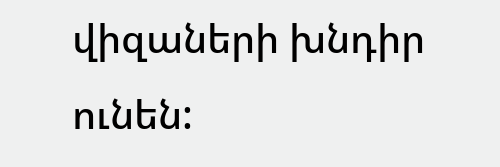վիզաների խնդիր ունեն: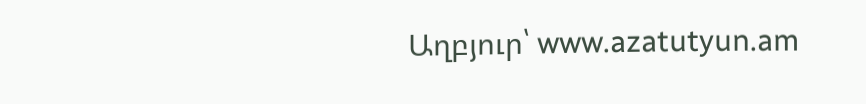Աղբյուր՝ www.azatutyun.am